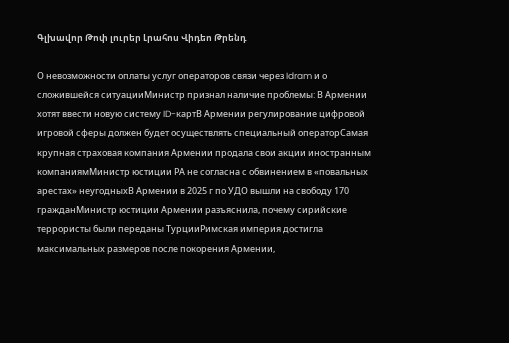Գլխավոր Թոփ լուրեր Լրահոս Վիդեո Թրենդ

О невозможности оплаты услуг операторов связи через Idram и о сложившейся ситуацииМинистр признал наличие проблемы: В Армении хотят ввести новую систему ID-картВ Армении регулирование цифровой игровой сферы должен будет осуществлять специальный операторСамая крупная страховая компания Армении продала свои акции иностранным компаниямМинистр юстиции РА не согласна с обвинением в «повальных арестах» неугодныхВ Армении в 2025 г по УДО вышли на свободу 170 гражданМинистр юстиции Армении разъяснила, почему сирийские террористы были переданы ТурцииРимская империя достигла максимальных размеров после покорения Армении,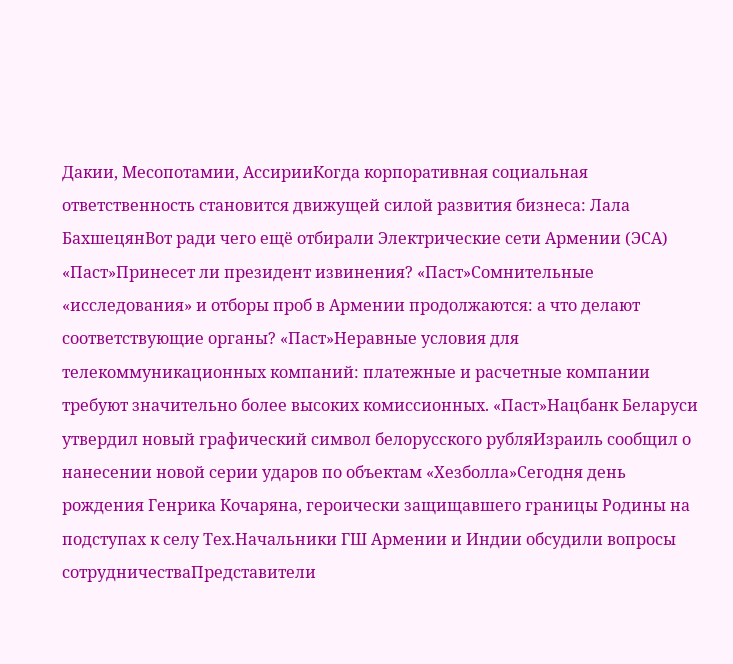Дакии, Месопотамии, АссирииКогда корпоративная социальная ответственность становится движущей силой развития бизнеса: Лала БахшецянВот ради чего ещё отбирали Электрические сети Армении (ЭСА) «Паст»Принесет ли президент извинения? «Паст»Сомнительные «исследования» и отборы проб в Армении продолжаются: а что делают соответствующие органы? «Паст»Неравные условия для телекоммуникационных компаний: платежные и расчетные компании требуют значительно более высоких комиссионных. «Паст»Нацбанк Беларуси утвердил новый графический символ белорусского рубляИзраиль сообщил о нанесении новой серии ударов по объектам «Хезболла»Сегодня день рождения Генрика Кочаряна, героически защищавшего границы Родины на подступах к селу Тех.Начальники ГШ Армении и Индии обсудили вопросы сотрудничестваПредставители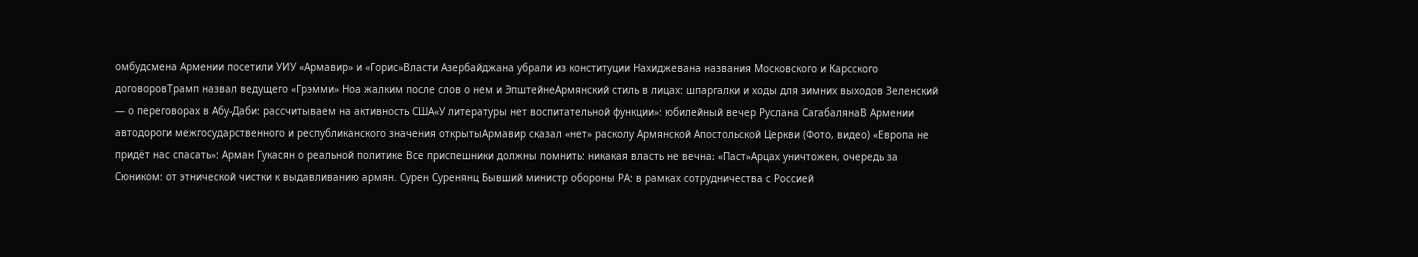омбудсмена Армении посетили УИУ «Армавир» и «Горис»Власти Азербайджана убрали из конституции Нахиджевана названия Московского и Карсского договоровТрамп назвал ведущего «Грэмми» Ноа жалким после слов о нем и ЭпштейнеАрмянский стиль в лицах: шпаргалки и ходы для зимних выходов Зеленский — о переговорах в Абу-Даби: рассчитываем на активность США«У литературы нет воспитательной функции»: юбилейный вечер Руслана СагабалянаВ Армении автодороги межгосударственного и республиканского значения открытыАрмавир сказал «нет» расколу Армянской Апостольской Церкви (Фото, видео) «Европа не придёт нас спасать»: Арман Гукасян о реальной политике Все приспешники должны помнить: никакая власть не вечна։ «Паст»Арцах уничтожен, очередь за Сюником: от этнической чистки к выдавливанию армян. Сурен Суренянц Бывший министр обороны РА: в рамках сотрудничества с Россией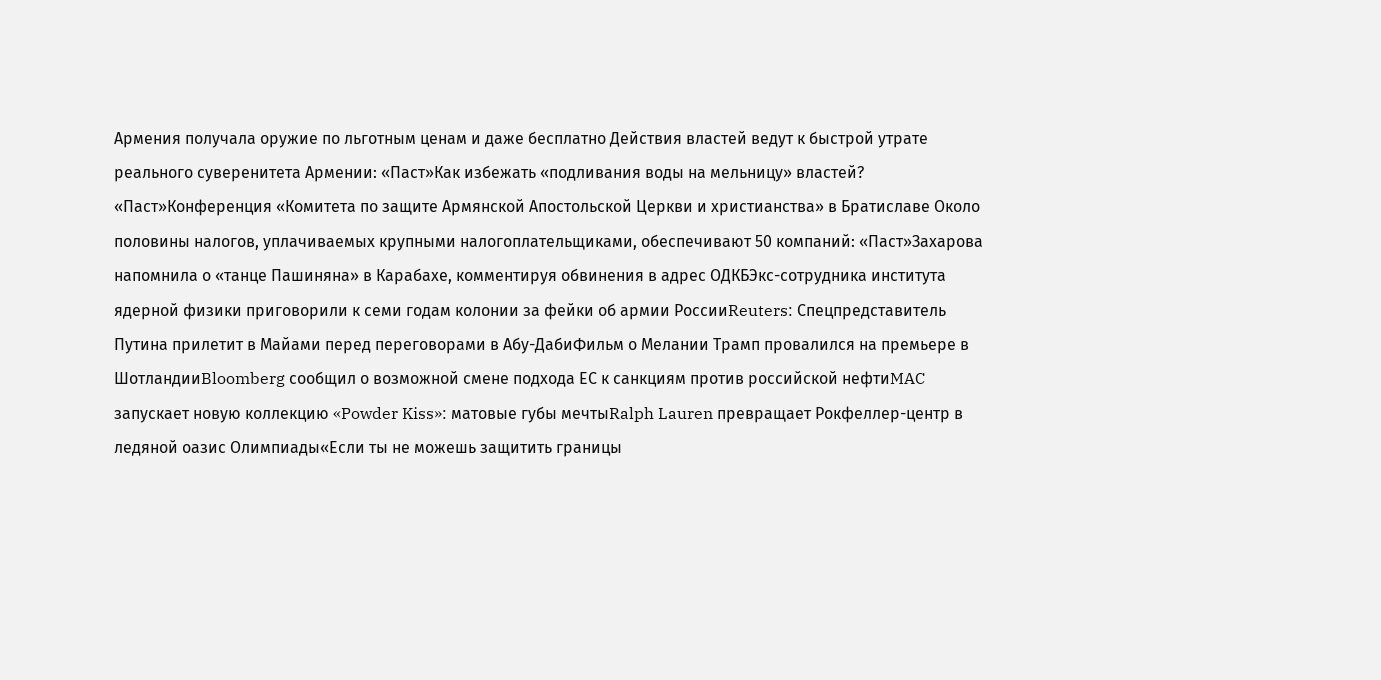Армения получала оружие по льготным ценам и даже бесплатно Действия властей ведут к быстрой утрате реального суверенитета Армении: «Паст»Как избежать «подливания воды на мельницу» властей? «Паст»Конференция «Комитета по защите Армянской Апостольской Церкви и христианства» в Братиславе Около половины налогов, уплачиваемых крупными налогоплательщиками, обеспечивают 50 компаний: «Паст»Захарова напомнила о «танце Пашиняна» в Карабахе, комментируя обвинения в адрес ОДКБЭкс-сотрудника института ядерной физики приговорили к семи годам колонии за фейки об армии РоссииReuters: Спецпредставитель Путина прилетит в Майами перед переговорами в Абу-ДабиФильм о Мелании Трамп провалился на премьере в ШотландииBloomberg сообщил о возможной смене подхода ЕС к санкциям против российской нефтиMAC запускает новую коллекцию «Powder Kiss»: матовые губы мечтыRalph Lauren превращает Рокфеллер-центр в ледяной оазис Олимпиады«Если ты не можешь защитить границы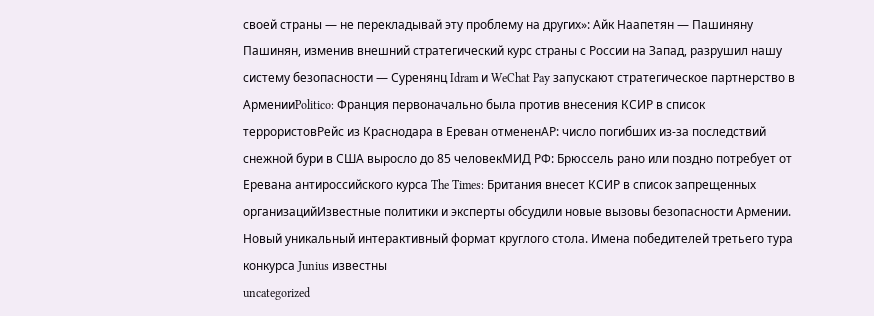своей страны — не перекладывай эту проблему на других»: Айк Наапетян — Пашиняну Пашинян, изменив внешний стратегический курс страны с России на Запад, разрушил нашу систему безопасности — Суренянц Idram и WeChat Pay запускают стратегическое партнерство в АрменииPolitico: Франция первоначально была против внесения КСИР в список террористовРейс из Краснодара в Ереван отмененAP: число погибших из-за последствий снежной бури в США выросло до 85 человекМИД РФ: Брюссель рано или поздно потребует от Еревана антироссийского курса The Times: Британия внесет КСИР в список запрещенных организацийИзвестные политики и эксперты обсудили новые вызовы безопасности Армении. Новый уникальный интерактивный формат круглого стола. Имена победителей третьего тура конкурса Junius известны
uncategorized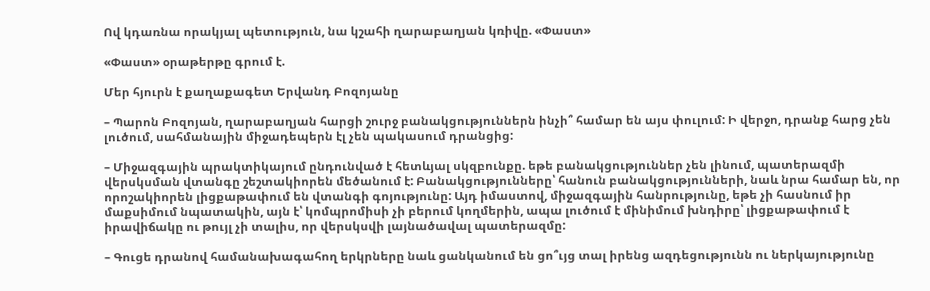Ով կդառնա որակյալ պետություն, նա կշահի ղարաբաղյան կռիվը. «Փաստ»

«Փաստ» օրաթերթը գրում է.

Մեր հյուրն է քաղաքագետ Երվանդ Բոզոյանը

– Պարոն Բոզոյան, ղարաբաղյան հարցի շուրջ բանակցություններն ինչի՞ համար են այս փուլում: Ի վերջո, դրանք հարց չեն լուծում, սահմանային միջադեպերն էլ չեն պակասում դրանցից:

– Միջազգային պրակտիկայում ընդունված է հետևյալ սկզբունքը. եթե բանակցություններ չեն լինում, պատերազմի վերսկսման վտանգը շեշտակիորեն մեծանում է: Բանակցությունները՝ հանուն բանակցությունների, նաև նրա համար են, որ որոշակիորեն լիցքաթափում են վտանգի գոյությունը: Այդ իմաստով, միջազգային հանրությունը, եթե չի հասնում իր մաքսիմում նպատակին, այն է՝ կոմպրոմիսի չի բերում կողմերին, ապա լուծում է մինիմում խնդիրը՝ լիցքաթափում է իրավիճակը ու թույլ չի տալիս, որ վերսկսվի լայնածավալ պատերազմը:

– Գուցե դրանով համանախագահող երկրները նաև ցանկանում են ցո՞ւյց տալ իրենց ազդեցությունն ու ներկայությունը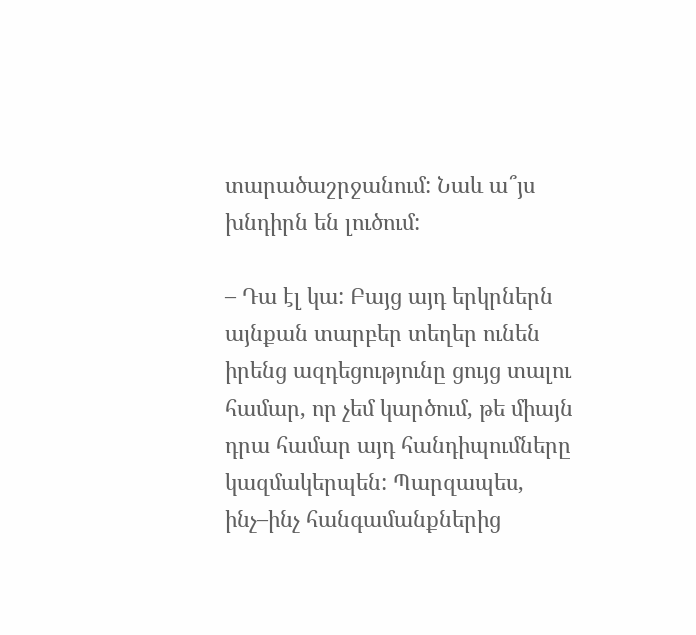տարածաշրջանում: Նաև ա՞յս խնդիրն են լուծում:

– Դա էլ կա: Բայց այդ երկրներն այնքան տարբեր տեղեր ունեն իրենց ազդեցությունը ցույց տալու համար, որ չեմ կարծում, թե միայն դրա համար այդ հանդիպումները կազմակերպեն: Պարզապես, ինչ–ինչ հանգամանքներից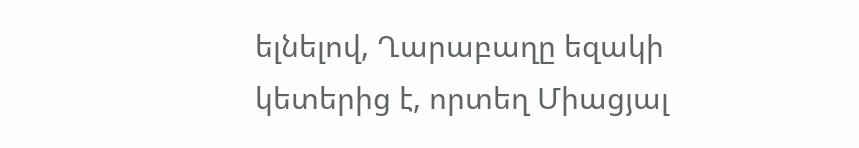ելնելով, Ղարաբաղը եզակի կետերից է, որտեղ Միացյալ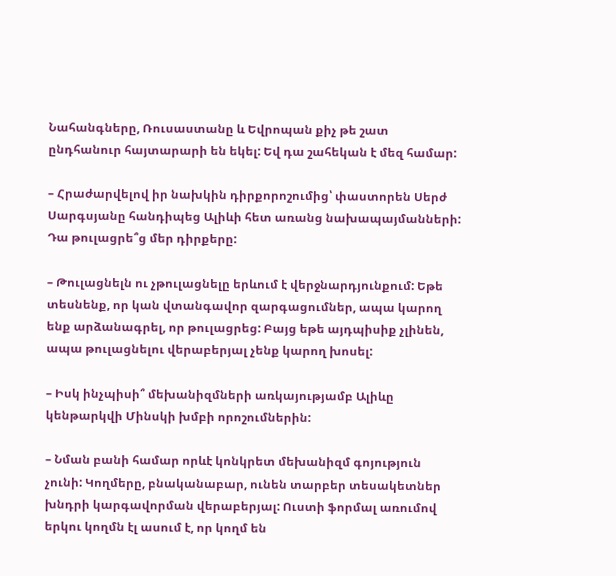Նահանգները, Ռուսաստանը և Եվրոպան քիչ թե շատ ընդհանուր հայտարարի են եկել: Եվ դա շահեկան է մեզ համար:

– Հրաժարվելով իր նախկին դիրքորոշումից՝ փաստորեն Սերժ Սարգսյանը հանդիպեց Ալիևի հետ առանց նախապայմանների: Դա թուլացրե՞ց մեր դիրքերը:

– Թուլացնելն ու չթուլացնելը երևում է վերջնարդյունքում: Եթե տեսնենք, որ կան վտանգավոր զարգացումներ, ապա կարող ենք արձանագրել, որ թուլացրեց: Բայց եթե այդպիսիք չլինեն, ապա թուլացնելու վերաբերյալ չենք կարող խոսել:

– Իսկ ինչպիսի՞ մեխանիզմների առկայությամբ Ալիևը կենթարկվի Մինսկի խմբի որոշումներին:

– Նման բանի համար որևէ կոնկրետ մեխանիզմ գոյություն չունի: Կողմերը, բնականաբար, ունեն տարբեր տեսակետներ խնդրի կարգավորման վերաբերյալ: Ուստի ֆորմալ առումով երկու կողմն էլ ասում է, որ կողմ են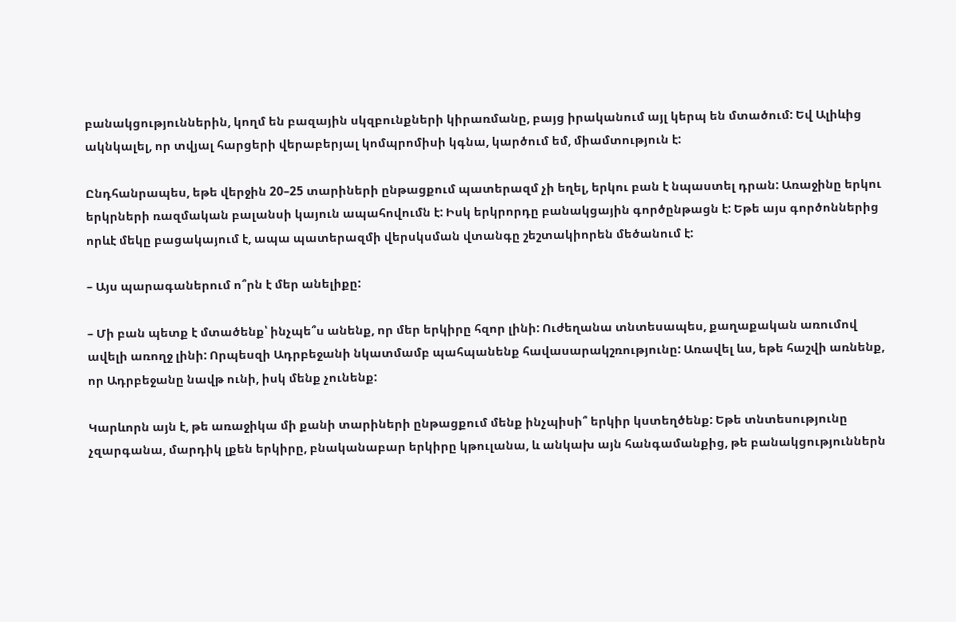բանակցություններին, կողմ են բազային սկզբունքների կիրառմանը, բայց իրականում այլ կերպ են մտածում: Եվ Ալիևից ակնկալել, որ տվյալ հարցերի վերաբերյալ կոմպրոմիսի կգնա, կարծում եմ, միամտություն է:

Ընդհանրապես, եթե վերջին 20–25 տարիների ընթացքում պատերազմ չի եղել, երկու բան է նպաստել դրան: Առաջինը երկու երկրների ռազմական բալանսի կայուն ապահովումն է: Իսկ երկրորդը բանակցային գործընթացն է: Եթե այս գործոններից որևէ մեկը բացակայում է, ապա պատերազմի վերսկսման վտանգը շեշտակիորեն մեծանում է:

– Այս պարագաներում ո՞րն է մեր անելիքը:

– Մի բան պետք է մտածենք՝ ինչպե՞ս անենք, որ մեր երկիրը հզոր լինի: Ուժեղանա տնտեսապես, քաղաքական առումով ավելի առողջ լինի: Որպեսզի Ադրբեջանի նկատմամբ պահպանենք հավասարակշռությունը: Առավել ևս, եթե հաշվի առնենք, որ Ադրբեջանը նավթ ունի, իսկ մենք չունենք:

Կարևորն այն է, թե առաջիկա մի քանի տարիների ընթացքում մենք ինչպիսի՞ երկիր կստեղծենք: Եթե տնտեսությունը չզարգանա, մարդիկ լքեն երկիրը, բնականաբար երկիրը կթուլանա, և անկախ այն հանգամանքից, թե բանակցություններն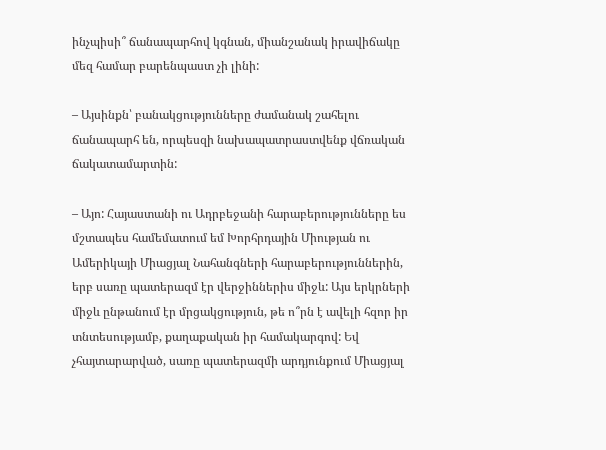ինչպիսի՞ ճանապարհով կգնան, միանշանակ իրավիճակը մեզ համար բարենպաստ չի լինի:

– Այսինքն՝ բանակցությունները ժամանակ շահելու ճանապարհ են, որպեսզի նախապատրաստվենք վճռական ճակատամարտին:

– Այո: Հայաստանի ու Ադրբեջանի հարաբերությունները ես մշտապես համեմատում եմ Խորհրդային Միության ու Ամերիկայի Միացյալ Նահանգների հարաբերություններին, երբ սառը պատերազմ էր վերջիններիս միջև: Այս երկրների միջև ընթանում էր մրցակցություն, թե ո՞րն է ավելի հզոր իր տնտեսությամբ, քաղաքական իր համակարգով: Եվ չհայտարարված, սառը պատերազմի արդյունքում Միացյալ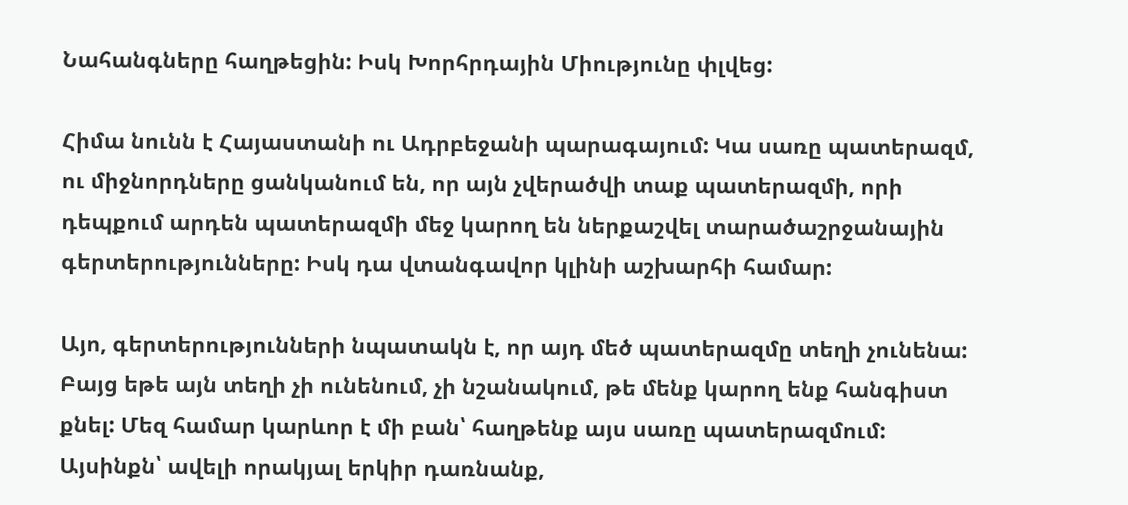Նահանգները հաղթեցին: Իսկ Խորհրդային Միությունը փլվեց:

Հիմա նունն է Հայաստանի ու Ադրբեջանի պարագայում: Կա սառը պատերազմ, ու միջնորդները ցանկանում են, որ այն չվերածվի տաք պատերազմի, որի դեպքում արդեն պատերազմի մեջ կարող են ներքաշվել տարածաշրջանային գերտերությունները: Իսկ դա վտանգավոր կլինի աշխարհի համար:

Այո, գերտերությունների նպատակն է, որ այդ մեծ պատերազմը տեղի չունենա: Բայց եթե այն տեղի չի ունենում, չի նշանակում, թե մենք կարող ենք հանգիստ քնել: Մեզ համար կարևոր է մի բան՝ հաղթենք այս սառը պատերազմում: Այսինքն՝ ավելի որակյալ երկիր դառնանք,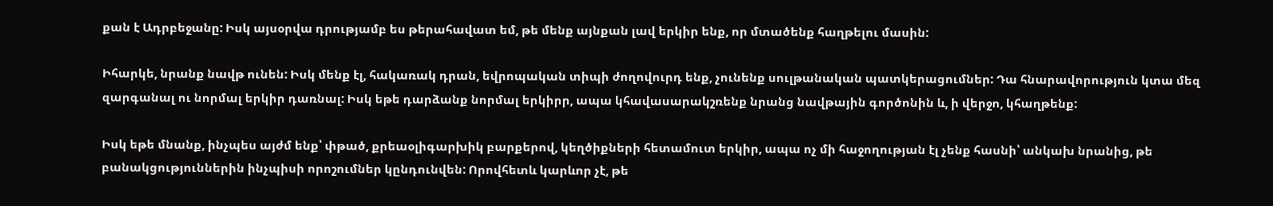քան է Ադրբեջանը: Իսկ այսօրվա դրությամբ ես թերահավատ եմ, թե մենք այնքան լավ երկիր ենք, որ մտածենք հաղթելու մասին:

Իհարկե, նրանք նավթ ունեն: Իսկ մենք էլ, հակառակ դրան, եվրոպական տիպի ժողովուրդ ենք, չունենք սուլթանական պատկերացումներ: Դա հնարավորություն կտա մեզ զարգանալ ու նորմալ երկիր դառնալ: Իսկ եթե դարձանք նորմալ երկիրր, ապա կհավասարակշռենք նրանց նավթային գործոնին և, ի վերջո, կհաղթենք:

Իսկ եթե մնանք, ինչպես այժմ ենք՝ փթած, քրեաօլիգարխիկ բարքերով, կեղծիքների հետամուտ երկիր, ապա ոչ մի հաջողության էլ չենք հասնի՝ անկախ նրանից, թե բանակցություններին ինչպիսի որոշումներ կընդունվեն: Որովհետև կարևոր չէ, թե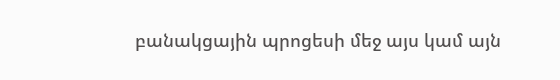բանակցային պրոցեսի մեջ այս կամ այն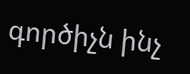գործիչն ինչ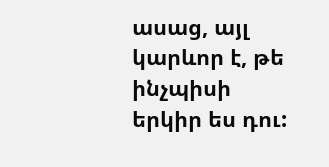ասաց, այլ կարևոր է, թե ինչպիսի երկիր ես դու: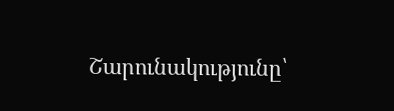Շարունակությունը՝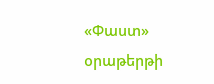«Փաստ» օրաթերթի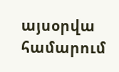այսօրվա համարում